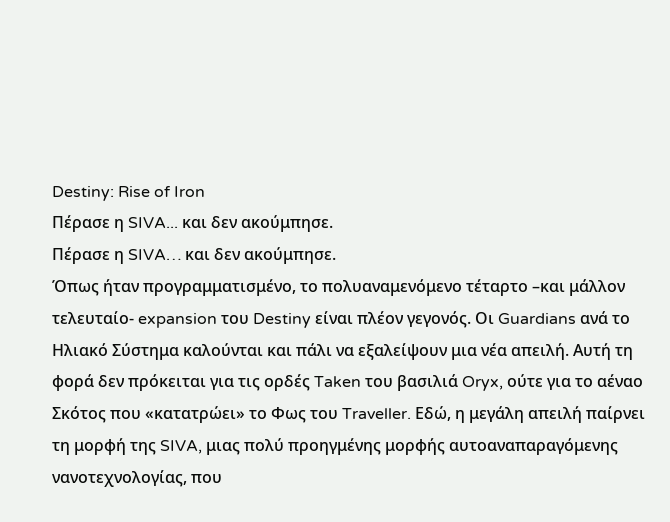Destiny: Rise of Iron
Πέρασε η SIVA... και δεν ακούμπησε.
Πέρασε η SIVA… και δεν ακούμπησε.
Όπως ήταν προγραμματισμένο, το πολυαναμενόμενο τέταρτο –και μάλλον τελευταίο- expansion του Destiny είναι πλέον γεγονός. Οι Guardians ανά το Ηλιακό Σύστημα καλούνται και πάλι να εξαλείψουν μια νέα απειλή. Αυτή τη φορά δεν πρόκειται για τις ορδές Taken του βασιλιά Oryx, ούτε για το αέναο Σκότος που «κατατρώει» το Φως του Traveller. Εδώ, η μεγάλη απειλή παίρνει τη μορφή της SIVA, μιας πολύ προηγμένης μορφής αυτοαναπαραγόμενης νανοτεχνολογίας, που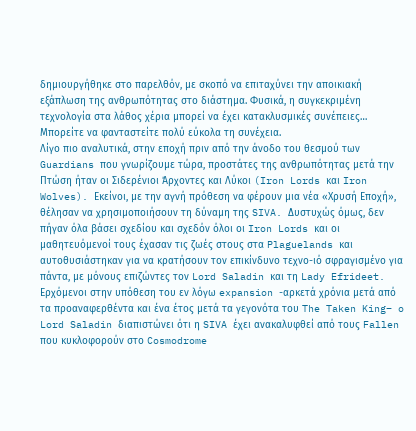δημιουργήθηκε στο παρελθόν, με σκοπό να επιταχύνει την αποικιακή εξάπλωση της ανθρωπότητας στο διάστημα. Φυσικά, η συγκεκριμένη τεχνολογία στα λάθος χέρια μπορεί να έχει κατακλυσμικές συνέπειες… Μπορείτε να φανταστείτε πολύ εύκολα τη συνέχεια.
Λίγο πιο αναλυτικά, στην εποχή πριν από την άνοδο του θεσμού των Guardians που γνωρίζουμε τώρα, προστάτες της ανθρωπότητας μετά την Πτώση ήταν οι Σιδερένιοι Άρχοντες και Λύκοι (Iron Lords και Iron Wolves). Εκείνοι, με την αγνή πρόθεση να φέρουν μια νέα «Χρυσή Εποχή», θέλησαν να χρησιμοποιήσουν τη δύναμη της SIVA. Δυστυχώς όμως, δεν πήγαν όλα βάσει σχεδίου και σχεδόν όλοι οι Iron Lords και οι μαθητευόμενοί τους έχασαν τις ζωές στους στα Plaguelands και αυτοθυσιάστηκαν για να κρατήσουν τον επικίνδυνο τεχνο-ιό σφραγισμένο για πάντα, με μόνους επιζώντες τον Lord Saladin και τη Lady Efrideet. Ερχόμενοι στην υπόθεση του εν λόγω expansion -αρκετά χρόνια μετά από τα προαναφερθέντα και ένα έτος μετά τα γεγονότα του The Taken King– o Lord Saladin διαπιστώνει ότι η SIVA έχει ανακαλυφθεί από τους Fallen που κυκλοφορούν στο Cosmodrome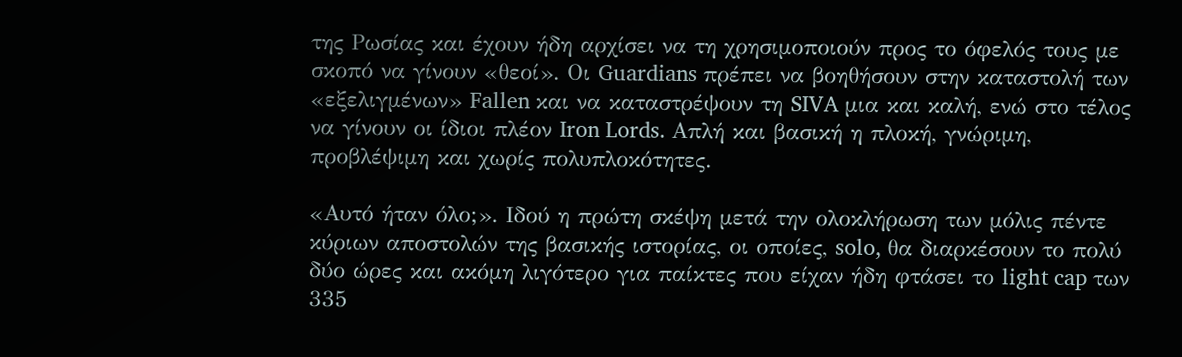της Ρωσίας και έχουν ήδη αρχίσει να τη χρησιμοποιούν προς το όφελός τους με σκοπό να γίνουν «θεοί». Οι Guardians πρέπει να βοηθήσουν στην καταστολή των «εξελιγμένων» Fallen και να καταστρέψουν τη SIVA μια και καλή, ενώ στο τέλος να γίνουν οι ίδιοι πλέον Iron Lords. Απλή και βασική η πλοκή, γνώριμη, προβλέψιμη και χωρίς πολυπλοκότητες.

«Αυτό ήταν όλο;». Ιδού η πρώτη σκέψη μετά την ολοκλήρωση των μόλις πέντε κύριων αποστολών της βασικής ιστορίας, οι οποίες, solo, θα διαρκέσουν το πολύ δύο ώρες και ακόμη λιγότερο για παίκτες που είχαν ήδη φτάσει το light cap των 335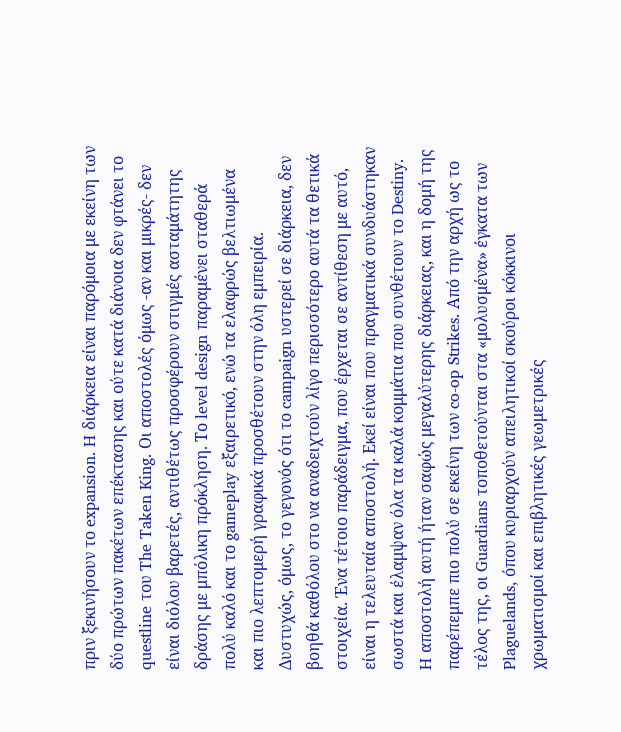πριν ξεκινήσουν το expansion. H διάρκεια είναι παρόμοια με εκείνη των δύο πρώτων πακέτων επέκτασης και ούτε κατά διάνοια δεν φτάνει το questline του The Taken King. Οι αποστολές όμως -αν και μικρές- δεν είναι διόλου βαρετές, αντιθέτως προσφέρουν στιγμές ασταμάτητης δράσης με μπόλικη πρόκληση. Το level design παραμένει σταθερά πολύ καλό και το gameplay εξαιρετικό, ενώ τα ελαφρώς βελτιωμένα και πιο λεπτομερή γραφικά προσθέτουν στην όλη εμπειρία.
Δυστυχώς, όμως, το γεγονός ότι το campaign υστερεί σε διάρκεια, δεν βοηθά καθόλου στο να αναδειχτούν λίγο περισσότερο αυτά τα θετικά στοιχεία. Ένα τέτοιο παράδειγμα, που έρχεται σε αντίθεση με αυτό, είναι η τελευταία αποστολή. Εκεί είναι που πραγματικά συνδυάστηκαν σωστά και έλαμψαν όλα τα καλά κομμάτια που συνθέτουν το Destiny. H αποστολή αυτή ήταν σαφώς μεγαλύτερης διάρκειας, και η δομή της παρέπεμπε πιο πολύ σε εκείνη των co-op Strikes. Από την αρχή ως το τέλος της, οι Guardians τοποθετούνται στα «μολυσμένα» έγκατα των Plaguelands, όπου κυριαρχούν απειλητικοί σκούροι κόκκινοι χρωματισμοί και επιβλητικές γεωμετρικές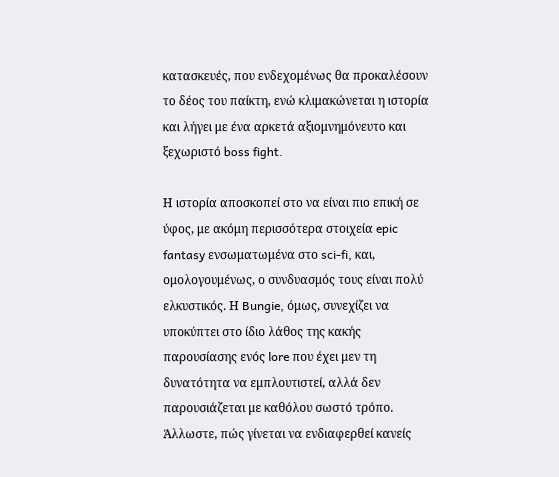κατασκευές, που ενδεχομένως θα προκαλέσουν το δέος του παίκτη, ενώ κλιμακώνεται η ιστορία και λήγει με ένα αρκετά αξιομνημόνευτο και ξεχωριστό boss fight.

Η ιστορία αποσκοπεί στο να είναι πιο επική σε ύφος, με ακόμη περισσότερα στοιχεία epic fantasy ενσωματωμένα στο sci-fi, και, ομολογουμένως, ο συνδυασμός τους είναι πολύ ελκυστικός. Η Bungie, όμως, συνεχίζει να υποκύπτει στο ίδιο λάθος της κακής παρουσίασης ενός lore που έχει μεν τη δυνατότητα να εμπλουτιστεί, αλλά δεν παρουσιάζεται με καθόλου σωστό τρόπο. Άλλωστε, πώς γίνεται να ενδιαφερθεί κανείς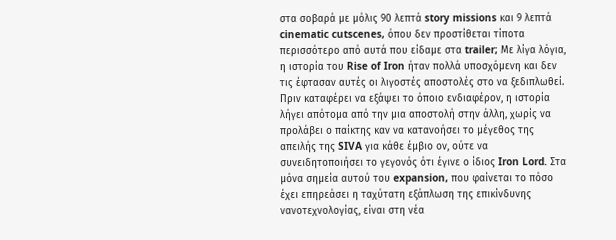στα σοβαρά με μόλις 90 λεπτά story missions και 9 λεπτά cinematic cutscenes, όπου δεν προστίθεται τίποτα περισσότερο από αυτά που είδαμε στα trailer; Με λίγα λόγια, η ιστορία του Rise of Iron ήταν πολλά υποσχόμενη και δεν τις έφτασαν αυτές οι λιγοστές αποστολές στο να ξεδιπλωθεί. Πριν καταφέρει να εξάψει το όποιο ενδιαφέρον, η ιστορία λήγει απότομα από την μια αποστολή στην άλλη, χωρίς να προλάβει ο παίκτης καν να κατανοήσει το μέγεθος της απειλής της SIVA για κάθε έμβιο ον, ούτε να συνειδητοποιήσει το γεγονός ότι έγινε ο ίδιος Iron Lord. Στα μόνα σημεία αυτού του expansion, που φαίνεται το πόσο έχει επηρεάσει η ταχύτατη εξάπλωση της επικίνδυνης νανοτεχνολογίας, είναι στη νέα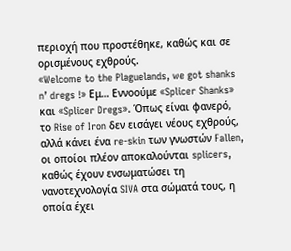περιοχή που προστέθηκε, καθώς και σε ορισμένους εχθρούς.
«Welcome to the Plaguelands, we got shanks n’ dregs !» Εμ… Εννοούμε «Splicer Shanks» και «Splicer Dregs». Όπως είναι φανερό, το Rise of Iron δεν εισάγει νέους εχθρούς, αλλά κάνει ένα re-skin των γνωστών Fallen, οι οποίοι πλέον αποκαλούνται splicers, καθώς έχουν ενσωματώσει τη νανοτεχνολογία SIVA στα σώματά τους, η οποία έχει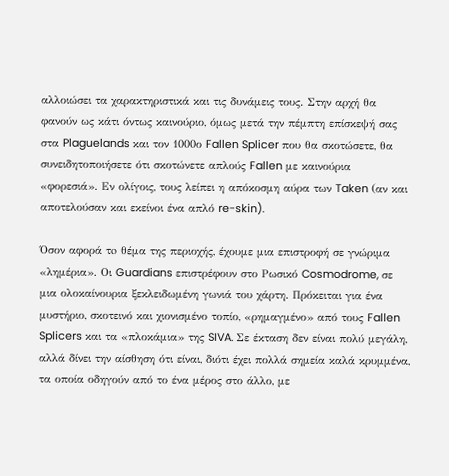αλλοιώσει τα χαρακτηριστικά και τις δυνάμεις τους. Στην αρχή θα φανούν ως κάτι όντως καινούριο, όμως μετά την πέμπτη επίσκεψή σας στα Plaguelands και τον 1000ο Fallen Splicer που θα σκοτώσετε, θα συνειδητοποιήσετε ότι σκοτώνετε απλούς Fallen με καινούρια «φορεσιά». Εν ολίγοις, τους λείπει η απόκοσμη αύρα των Taken (αν και αποτελούσαν και εκείνοι ένα απλό re-skin).

Όσον αφορά τo θέμα της περιοχής, έχουμε μια επιστροφή σε γνώριμα «λημέρια». Οι Guardians επιστρέφουν στο Ρωσικό Cosmodrome, σε μια ολοκαίνουρια ξεκλειδωμένη γωνιά του χάρτη. Πρόκειται για ένα μυστήριο, σκοτεινό και χιονισμένο τοπίο, «ρημαγμένο» από τους Fallen Splicers και τα «πλοκάμια» της SIVA. Σε έκταση δεν είναι πολύ μεγάλη, αλλά δίνει την αίσθηση ότι είναι, διότι έχει πολλά σημεία καλά κρυμμένα, τα οποία οδηγούν από το ένα μέρος στο άλλο, με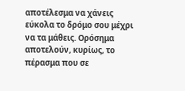αποτέλεσμα να χάνεις εύκολα το δρόμο σου μέχρι να τα μάθεις. Ορόσημα αποτελούν, κυρίως, το πέρασμα που σε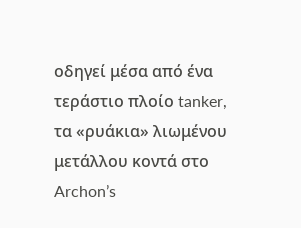οδηγεί μέσα από ένα τεράστιο πλοίο tanker, τα «ρυάκια» λιωμένου μετάλλου κοντά στο Archon’s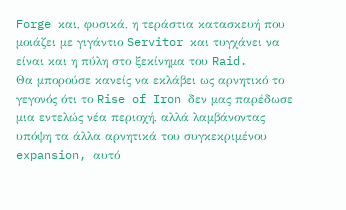Forge και, φυσικά, η τεράστια κατασκευή που μοιάζει με γιγάντιο Servitor και τυγχάνει να είναι και η πύλη στο ξεκίνημα του Raid.
Θα μπορούσε κανείς να εκλάβει ως αρνητικό το γεγονός ότι το Rise of Iron δεν μας παρέδωσε μια εντελώς νέα περιοχή, αλλά λαμβάνοντας υπόψη τα άλλα αρνητικά του συγκεκριμένου expansion, αυτό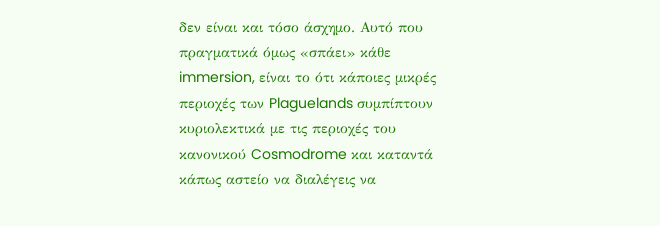δεν είναι και τόσο άσχημο. Αυτό που πραγματικά όμως «σπάει» κάθε immersion, είναι το ότι κάποιες μικρές περιοχές των Plaguelands συμπίπτουν κυριολεκτικά με τις περιοχές του κανονικού Cosmodrome και καταντά κάπως αστείο να διαλέγεις να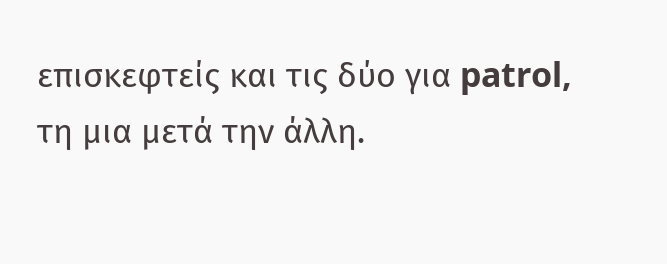επισκεφτείς και τις δύο για patrol, τη μια μετά την άλλη.